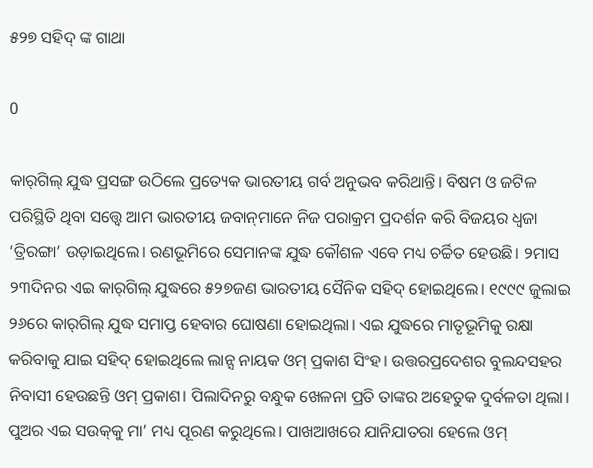୫୨୭ ସହିଦ୍ ଙ୍କ ଗାଥା

0

କାର୍‌ଗିଲ୍ ଯୁଦ୍ଧ ପ୍ରସଙ୍ଗ ଉଠିଲେ ପ୍ରତ୍ୟେକ ଭାରତୀୟ ଗର୍ବ ଅନୁଭବ କରିଥାନ୍ତି। ବିଷମ ଓ ଜଟିଳ ପରିସ୍ଥିତି ଥିବା ସତ୍ତ୍ବେ ଆମ ଭାରତୀୟ ଜବାନ୍‌ମାନେ ନିଜ ପରାକ୍ରମ ପ୍ରଦର୍ଶନ କରି ବିଜୟର ଧ୍ବଜା ‘ତ୍ରିରଙ୍ଗା’ ଉଡ଼ାଇଥିଲେ। ରଣଭୂମିରେ ସେମାନଙ୍କ ଯୁଦ୍ଧ କୌଶଳ ଏବେ ମଧ୍ୟ ଚର୍ଚ୍ଚିତ ହେଉଛି। ୨ମାସ ୨୩ଦିନର ଏଇ କାର୍‌ଗିଲ୍ ଯୁଦ୍ଧରେ ୫୨୭ଜଣ ଭାରତୀୟ ସୈନିକ ସହିଦ୍ ହୋଇଥିଲେ। ୧୯୯୯ ଜୁଲାଇ ୨୬ରେ କାର୍‌ଗିଲ୍ ଯୁଦ୍ଧ ସମାପ୍ତ ହେବାର ଘୋଷଣା ହୋଇଥିଲା। ଏଇ ଯୁଦ୍ଧରେ ମାତୃଭୂମିକୁ ରକ୍ଷା କରିବାକୁ ଯାଇ ସହିଦ୍ ହୋଇଥିଲେ ଲାନ୍ସ ନାୟକ ଓମ୍ ପ୍ରକାଶ ସିଂହ। ଉତ୍ତରପ୍ରଦେଶର ବୁଲନ୍ଦସହର ନିବାସୀ ହେଉଛନ୍ତି ଓମ୍ ପ୍ରକାଶ। ପିଲାଦିନରୁ ବନ୍ଧୁକ ଖେଳନା ପ୍ରତି ତାଙ୍କର ଅହେତୁକ ଦୁର୍ବଳତା ଥିଲା। ପୁଅର ଏଇ ସଉକ୍‌କୁ ମା’ ମଧ୍ୟ ପୂରଣ କରୁଥିଲେ। ପାଖଆଖରେ ଯାନିଯାତରା ହେଲେ ଓମ୍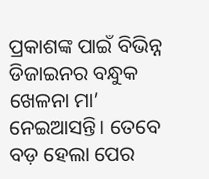ପ୍ରକାଶଙ୍କ ପାଇଁ ବିଭିନ୍ନ ଡିଜାଇନର ବନ୍ଧୁକ ଖେଳନା ମା’ ନେଇଆସନ୍ତି। ତେବେ ବଡ଼ ହେଲା ପ‌େ‌ର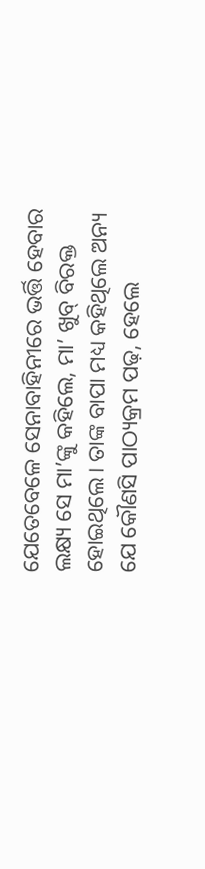ଯେତେବେଳେ ସେନାବାହିନୀରେ ଭର୍ତ୍ତି ହେବାର ଲକ୍ଷ୍ୟ ସେ ମା’ଙ୍କୁ କହିଲେ, ମା’ ଖୁବ୍ ବିରକ୍ତ ହୋଇଥିଲେ। ତାଙ୍କ ବାପା ମଧ୍ୟ କହିଥିଲେ ଅନ୍ୟ ଯେ କୌଣସି ପାଠ୍ୟକ୍ରମ ପଢ଼, ହେଲେ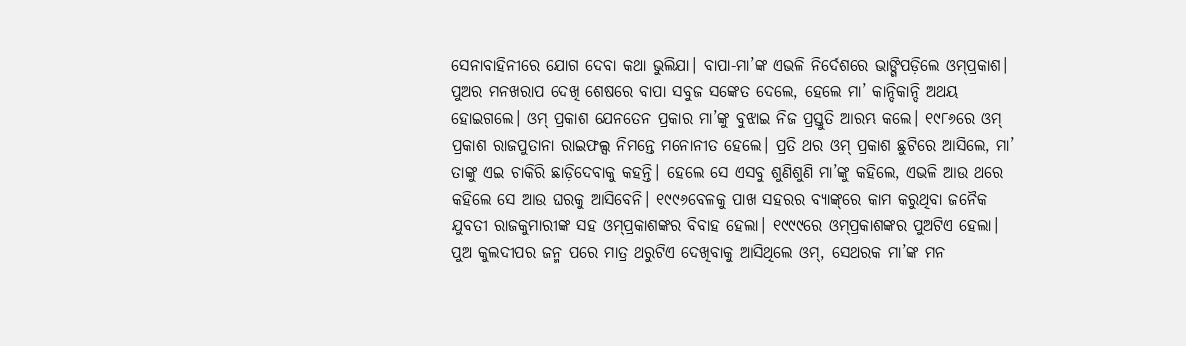ସେନାବାହିନୀରେ ଯୋଗ ଦେବା କଥା ଭୁଲିଯା। ବାପା-ମା’ଙ୍କ ଏଭଳି ନିର୍ଦେଶରେ ଭାଙ୍ଗିପଡ଼ିଲେ ଓମ୍‌ପ୍ରକାଶ। ପୁଅର ମନଖରାପ ଦେଖି ଶେଷରେ ବାପା ସବୁଜ ସଙ୍କେତ ଦେଲେ, ହେଲେ ମା’ କାନ୍ଦିକାନ୍ଦି ଅଥୟ ହୋଇଗଲେ। ଓମ୍‌ ପ୍ରକାଶ ଯେନତେନ ପ୍ରକାର ମା’ଙ୍କୁ ବୁଝାଇ ନିଜ ପ୍ରସ୍ତୁତି ଆରମ୍ଭ କଲେ। ୧୯୮୬ରେ ଓମ୍‌ ପ୍ରକାଶ ରାଜପୁତାନା ରାଇଫଲ୍ସ ନିମନ୍ତେ ମନୋନୀତ ହେଲେ। ପ୍ରତି ଥର ଓମ୍‌ ପ୍ରକାଶ ଛୁଟିରେ ଆସିଲେ, ମା’ ତାଙ୍କୁ ଏଇ ଚାକିରି ଛାଡ଼ିଦେବାକୁ କହନ୍ତି। ହେଲେ ସେ ଏସବୁ ଶୁଣିଶୁଣି ମା’ଙ୍କୁ କହିଲେ, ଏଭଳି ଆଉ ଥରେ କହିଲେ ସେ ଆଉ ଘରକୁ ଆସିବେନି। ୧୯୯୬ବେଳକୁ ପାଖ ସହରର ବ୍ୟାଙ୍କ୍‌ରେ କାମ କରୁଥିବା ଜନୈକ ଯୁବତୀ ରାଜକୁମାରୀଙ୍କ ସହ ଓମ୍‌ପ୍ରକାଶଙ୍କର ବିବାହ ହେଲା। ୧୯୯୯ରେ ଓମ୍‌ପ୍ରକାଶଙ୍କର ପୁଅଟିଏ ହେଲା। ପୁଅ କୁଲଦୀପର ଜନ୍ମ ପରେ ମାତ୍ର ଥରୁଟିଏ ଦେଖିବାକୁ ଆସିଥିଲେ ଓମ୍, ସେଥରକ ମା’ଙ୍କ ମନ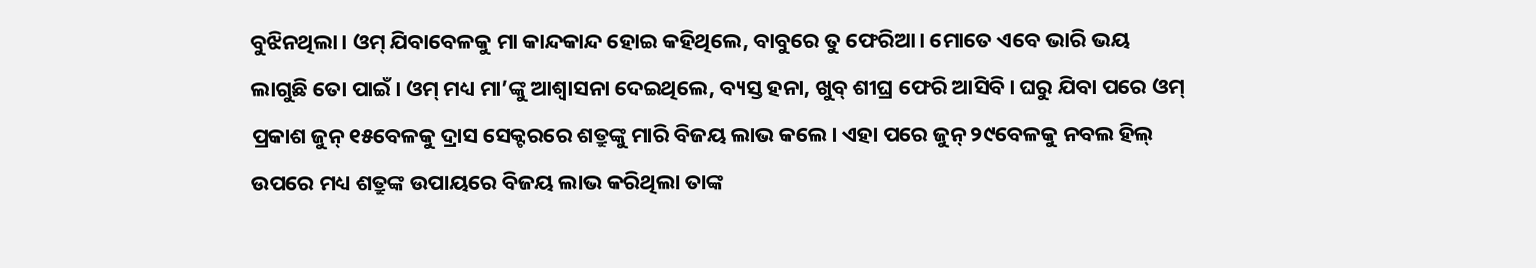ବୁଝିନଥିଲା। ଓମ୍ ଯିବାବେଳକୁ ମା କାନ୍ଦକାନ୍ଦ ହୋଇ କହିଥିଲେ, ବାବୁରେ ତୁ ଫେରିଆ। ମୋତେ ଏବେ ଭାରି ଭୟ ଲାଗୁଛି ତୋ ପାଇଁ। ଓମ୍ ମଧ୍ୟ ମା’ଙ୍କୁ ଆଶ୍ବାସନା ଦେଇଥିଲେ, ବ୍ୟସ୍ତ ହନା, ଖୁବ୍ ଶୀଘ୍ର ଫେରି ଆସିବି। ଘରୁ ଯିବା ପରେ ଓମ୍‌ ପ୍ରକାଶ ଜୁନ୍ ୧୫ବେଳକୁ ଦ୍ରାସ ସେକ୍ଟରରେ ଶତ୍ରୁଙ୍କୁ ମାରି ବିଜୟ ଲାଭ କଲେ। ଏହା ପରେ ଜୁନ୍ ୨୯ବେଳକୁ ନବଲ ହିଲ୍ ଉପରେ ମଧ୍ୟ ଶତ୍ରୁଙ୍କ ଉପାୟରେ ବିଜୟ ଲାଭ କରିଥିଲା ତାଙ୍କ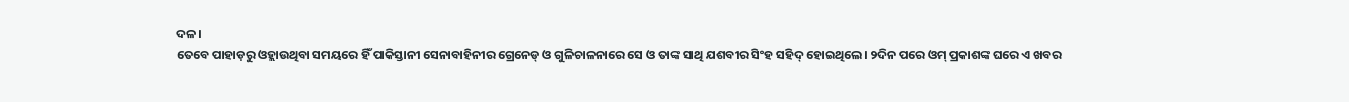ଦଳ।
ତେବେ ପାହାଡ଼ରୁ ଓହ୍ଲାଉଥିବା ସମୟରେ ହିଁ ପାକିସ୍ତାନୀ ସେନାବାହିନୀର ଗ୍ରେନେଡ୍ ଓ ଗୁଳିଚାଳନାରେ ସେ ଓ ତାଙ୍କ ସାଥି ଯଶବୀର ସିଂହ ସହିଦ୍ ହୋଇଥିଲେ। ୨ଦିନ ପରେ ଓମ୍‌ ପ୍ରକାଶଙ୍କ ଘରେ ଏ ଖବର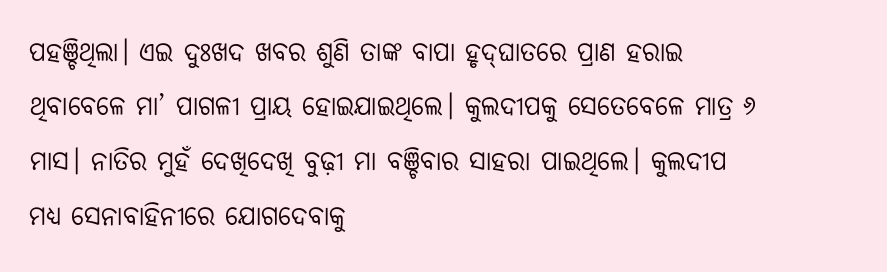ପହଞ୍ଚିଥିଲା। ଏଇ ଦୁଃଖଦ ଖବର ଶୁଣି ତାଙ୍କ ବାପା ହୃଦ୍‌ଘାତରେ ପ୍ରାଣ ହରାଇ ଥିବାବେଳେ ମା’ ପାଗଳୀ ପ୍ରାୟ ହୋଇଯାଇଥିଲେ। କୁଲଦୀପକୁ ସେତେବେଳେ ମାତ୍ର ୬ ମାସ। ନାତିର ମୁହଁ ଦେଖିଦେଖି ବୁଢ଼ୀ ମା ବଞ୍ଚିବାର ସାହରା ପାଇଥିଲେ। କୁଲଦୀପ ମଧ୍ୟ ସେନାବାହିନୀରେ ଯୋଗଦେବାକୁ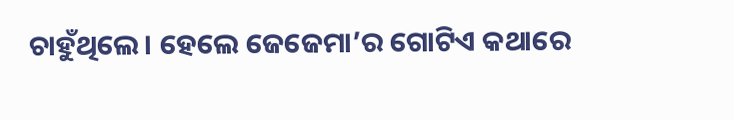ଚାହୁଁଥିଲେ। ହେଲେ ଜେଜେମା’ର ଗୋଟିଏ କଥାରେ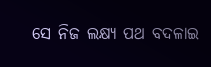ସେ ନିଜ ଲକ୍ଷ୍ୟ ପଥ ବଦଳାଇ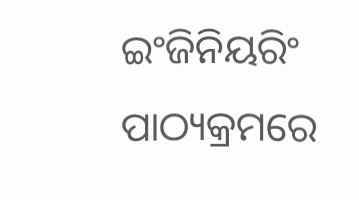ଇଂଜିନିୟରିଂ ପାଠ୍ୟକ୍ରମରେ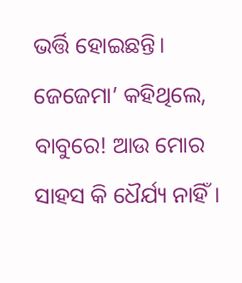ଭର୍ତ୍ତି ହୋଇଛନ୍ତି। ଜେଜେମା’ କହିଥିଲେ, ବାବୁରେ! ଆଉ ମୋର ସାହସ କି ଧୈର୍ଯ୍ୟ ନାହିଁ।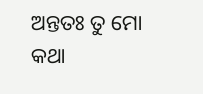ଅନ୍ତତଃ ତୁ ମୋ କଥା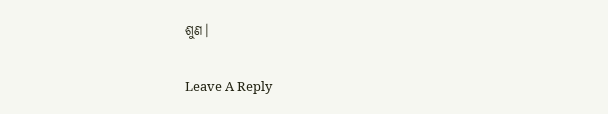ଶୁଣ।

Leave A Reply